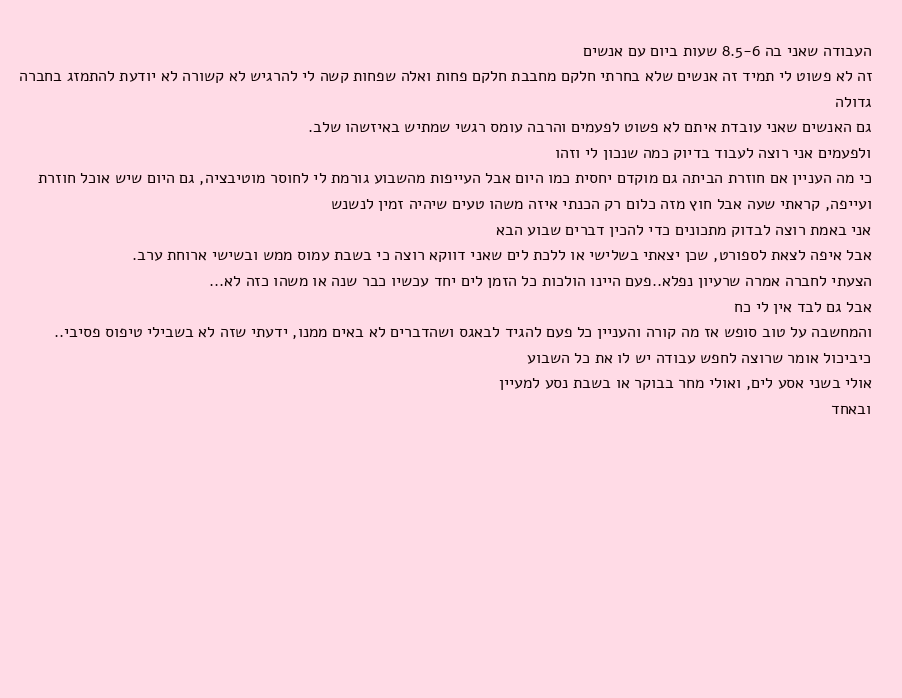העבודה שאני בה 8.5-6 שעות ביום עם אנשים
זה לא פשוט לי תמיד זה אנשים שלא בחרתי חלקם מחבבת חלקם פחות ואלה שפחות קשה לי להרגיש לא קשורה לא יודעת להתמזג בחברה גדולה
גם האנשים שאני עובדת איתם לא פשוט לפעמים והרבה עומס רגשי שמתיש באיזשהו שלב.
ולפעמים אני רוצה לעבוד בדיוק כמה שנכון לי וזהו
כי מה העניין אם חוזרת הביתה גם מוקדם יחסית כמו היום אבל העייפות מהשבוע גורמת לי לחוסר מוטיבציה, גם היום שיש אוכל חוזרת ועייפה, קראתי שעה אבל חוץ מזה כלום רק הכנתי איזה משהו טעים שיהיה זמין לנשנש
אני באמת רוצה לבדוק מתכונים כדי להכין דברים שבוע הבא
אבל איפה לצאת לספורט, שכן יצאתי בשלישי או ללכת לים שאני דווקא רוצה כי בשבת עמוס ממש ובשישי ארוחת ערב.
הצעתי לחברה אמרה שרעיון נפלא..פעם היינו הולכות כל הזמן לים יחד עכשיו כבר שנה או משהו כזה לא...
אבל גם לבד אין לי כח
והמחשבה על טוב סופש אז מה קורה והעניין כל פעם להגיד לבאגס ושהדברים לא באים ממנו, ידעתי שזה לא בשבילי טיפוס פסיבי..
כיביכול אומר שרוצה לחפש עבודה יש לו את כל השבוע
אולי בשני אסע לים, ואולי מחר בבוקר או בשבת נסע למעיין
ובאחד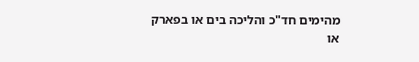מהימים חד"כ והליכה בים או בפארק
או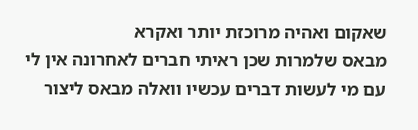שאקום ואהיה מרוכזת יותר ואקרא
מבאס שלמרות שכן ראיתי חברים לאחרונה אין לי עם מי לעשות דברים עכשיו וואלה מבאס ליצור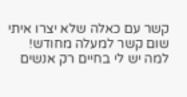קשר עם כאלה שלא יצרו איתי שום קשר למעלה מחודש! למה יש לי בחיים רק אנשים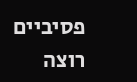פסיביים
רוצה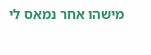מישהו אחר נמאס לי